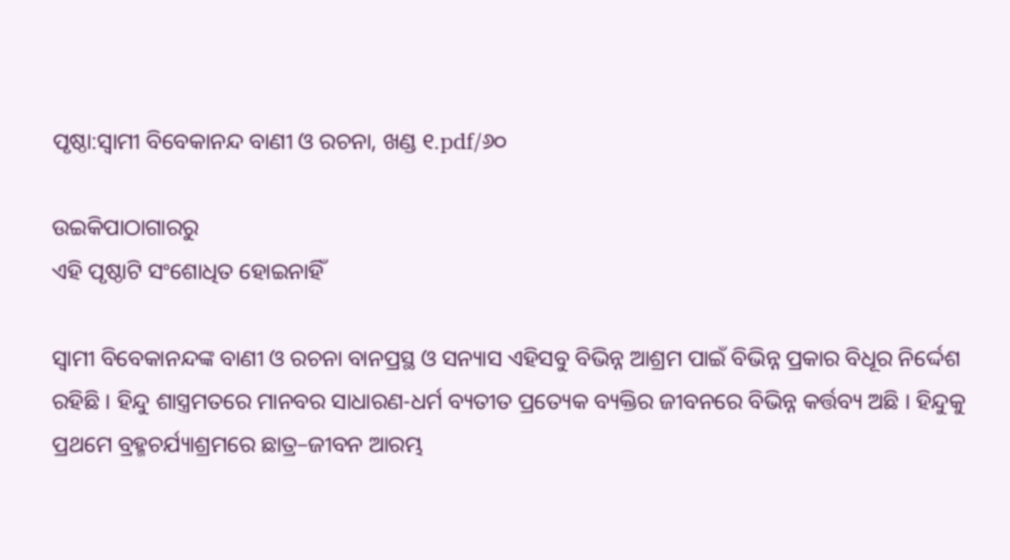ପୃଷ୍ଠା:ସ୍ୱାମୀ ବିବେକାନନ୍ଦ ବାଣୀ ଓ ରଚନା, ଖଣ୍ଡ ୧.pdf/୬୦

ଉଇକିପାଠାଗାର‌ରୁ
ଏହି ପୃଷ୍ଠାଟି ସଂଶୋଧିତ ହୋଇନାହିଁ

ସ୍ଵାମୀ ବିବେକାନନ୍ଦଙ୍କ ବାଣୀ ଓ ରଚନା ବାନପ୍ରସ୍ଥ ଓ ସନ୍ୟାସ ଏହିସବୁ ବିଭିନ୍ନ ଆଶ୍ରମ ପାଇଁ ବିଭିନ୍ନ ପ୍ରକାର ବିଧୂର ନିର୍ଦ୍ଦେଶ ରହିଛି । ହିନ୍ଦୁ ଶାସ୍ତ୍ରମତରେ ମାନବର ସାଧାରଣ-ଧର୍ମ ବ୍ୟତୀତ ପ୍ରତ୍ୟେକ ବ୍ୟକ୍ତିର ଜୀବନରେ ବିଭିନ୍ନ କର୍ତ୍ତବ୍ୟ ଅଛି । ହିନ୍ଦୁକୁ ପ୍ରଥମେ ବ୍ରହ୍ମଚର୍ଯ୍ୟାଶ୍ରମରେ ଛାତ୍ର–ଜୀବନ ଆରମ୍ଭ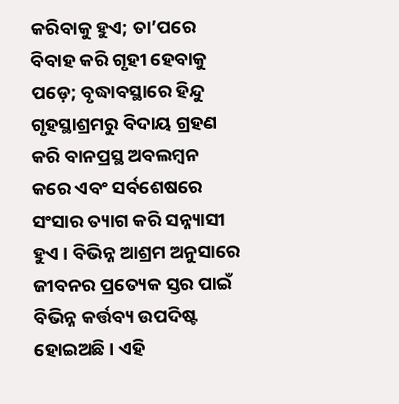କରିବାକୁ ହୁଏ; ତା’ପରେ ବିବାହ କରି ଗୃହୀ ହେବାକୁ ପଡ଼େ; ବୃଦ୍ଧାବସ୍ଥାରେ ହିନ୍ଦୁ ଗୃହସ୍ଥାଶ୍ରମରୁ ବିଦାୟ ଗ୍ରହଣ କରି ବାନପ୍ରସ୍ଥ ଅବଲମ୍ବନ କରେ ଏବଂ ସର୍ବଶେଷରେ ସଂସାର ତ୍ୟାଗ କରି ସନ୍ନ୍ୟାସୀ ହୁଏ । ବିଭିନ୍ନ ଆଶ୍ରମ ଅନୁସାରେ ଜୀବନର ପ୍ରତ୍ୟେକ ସ୍ତର ପାଇଁ ବିଭିନ୍ନ କର୍ତ୍ତବ୍ୟ ଉପଦିଷ୍ଟ ହୋଇଅଛି । ଏହି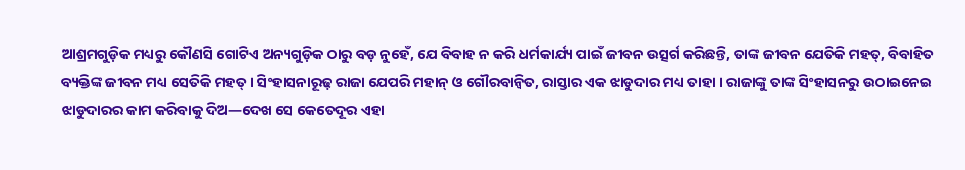ଆଶ୍ରମଗୁଡ଼ିକ ମଧ୍ୟରୁ କୌଣସି ଗୋଟିଏ ଅନ୍ୟଗୁଡ଼ିକ ଠାରୁ ବଡ଼ ନୁହେଁ, ଯେ ବିବାହ ନ କରି ଧର୍ମକାର୍ଯ୍ୟ ପାଇଁ ଜୀବନ ଉତ୍ସର୍ଗ କରିଛନ୍ତି, ତାଙ୍କ ଜୀବନ ଯେତିକି ମହତ୍, ବିବାହିତ ବ୍ୟକ୍ତିଙ୍କ ଜୀବନ ମଧ୍ୟ ସେତିକି ମହତ୍ । ସିଂହାସନାରୂଢ଼ ରାଜା ଯେପରି ମହାନ୍ ଓ ଗୌରବାନ୍ବିତ, ରାସ୍ତାର ଏକ ଝାଡୁଦାର ମଧ୍ୟ ତାହା । ରାଜାଙ୍କୁ ତାଙ୍କ ସିଂହାସନରୁ ଉଠାଇନେଇ ଝାଡୁଦାରର କାମ କରିବାକୁ ଦିଅ—ଦେଖ ସେ କେତେଦୂର ଏହା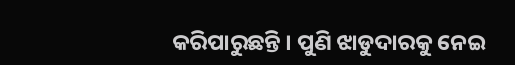କରିପାରୁଛନ୍ତି । ପୁଣି ଝାଡୁଦାରକୁ ନେଇ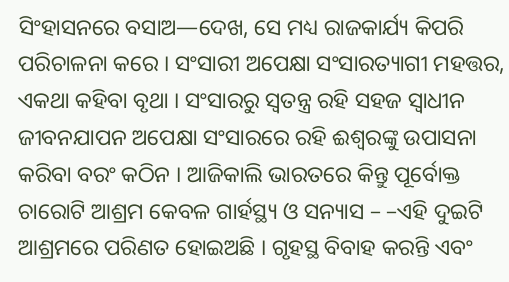ସିଂହାସନରେ ବସାଅ—ଦେଖ, ସେ ମଧ୍ୟ ରାଜକାର୍ଯ୍ୟ କିପରି ପରିଚାଳନା କରେ । ସଂସାରୀ ଅପେକ୍ଷା ସଂସାରତ୍ୟାଗୀ ମହତ୍ତର, ଏକଥା କହିବା ବୃଥା । ସଂସାରରୁ ସ୍ବତନ୍ତ୍ର ରହି ସହଜ ସ୍ଵାଧୀନ ଜୀବନଯାପନ ଅପେକ୍ଷା ସଂସାରରେ ରହି ଈଶ୍ବରଙ୍କୁ ଉପାସନା କରିବା ବରଂ କଠିନ । ଆଜିକାଲି ଭାରତରେ କିନ୍ତୁ ପୂର୍ବୋକ୍ତ ଚାରୋଟି ଆଶ୍ରମ କେବଳ ଗାର୍ହସ୍ଥ୍ୟ ଓ ସନ୍ୟାସ – –ଏହି ଦୁଇଟି ଆଶ୍ରମରେ ପରିଣତ ହୋଇଅଛି । ଗୃହସ୍ଥ ବିବାହ କରନ୍ତି ଏବଂ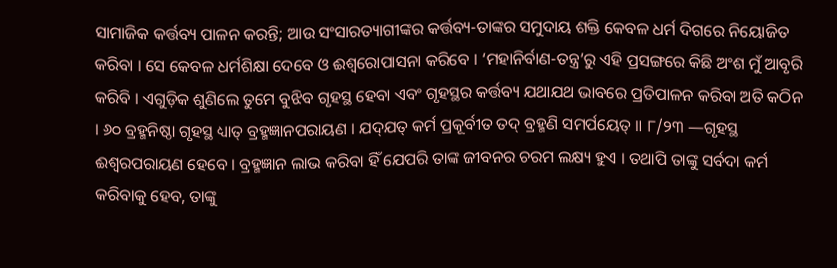ସାମାଜିକ କର୍ତ୍ତବ୍ୟ ପାଳନ କରନ୍ତି; ଆଉ ସଂସାରତ୍ୟାଗୀଙ୍କର କର୍ତ୍ତବ୍ୟ-ତାଙ୍କର ସମୁଦାୟ ଶକ୍ତି କେବଳ ଧର୍ମ ଦିଗରେ ନିୟୋଜିତ କରିବା । ସେ କେବଳ ଧର୍ମଶିକ୍ଷା ଦେବେ ଓ ଈଶ୍ବରୋପାସନା କରିବେ । ‘ମହାନିର୍ବାଣ-ତନ୍ତ୍ର’ରୁ ଏହି ପ୍ରସଙ୍ଗରେ କିଛି ଅଂଶ ମୁଁ ଆବୃରି କରିବି । ଏଗୁଡ଼ିକ ଶୁଣିଲେ ତୁମେ ବୁଝିବ ଗୃହସ୍ଥ ହେବା ଏବଂ ଗୃହସ୍ଥର କର୍ତ୍ତବ୍ୟ ଯଥାଯଥ ଭାବରେ ପ୍ରତିପାଳନ କରିବା ଅତି କଠିନ । ୬୦ ବ୍ରହ୍ମନିଷ୍ଠା ଗୃହସ୍ଥ ଧ୍ୟାତ୍ ବ୍ରହ୍ମଜ୍ଞାନପରାୟଣ । ଯଦ୍‌ଯତ୍ କର୍ମ ପ୍ରକୂର୍ବୀତ ତଦ୍ ବ୍ରହ୍ମଣି ସମର୍ପୟେତ୍ ॥ ୮/୨୩ —ଗୃହସ୍ଥ ଈଶ୍ୱରପରାୟଣ ହେବେ । ବ୍ରହ୍ମଜ୍ଞାନ ଲାଭ କରିବା ହିଁ ଯେପରି ତାଙ୍କ ଜୀବନର ଚରମ ଲକ୍ଷ୍ୟ ହୁଏ । ତଥାପି ତାଙ୍କୁ ସର୍ବଦା କର୍ମ କରିବାକୁ ହେବ, ତାଙ୍କୁ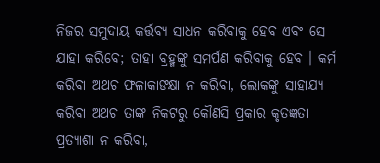ନିଜର ସମୁଦାୟ କର୍ତ୍ତବ୍ୟ ସାଧନ କରିବାକୁ ହେବ ଏବଂ ସେ ଯାହା କରିବେ; ତାହା ବ୍ରହ୍ମଙ୍କୁ ସମର୍ପଣ କରିବାକୁ ହେବ । କର୍ମ କରିବା ଅଥଚ ଫଳାକାଙକ୍ଷା ନ କରିବା, ଲୋକଙ୍କୁ ସାହାଯ୍ୟ କରିବା ଅଥଚ ତାଙ୍କ ନିକଟରୁ କୌଣସି ପ୍ରକାର କୃତଜ୍ଞତା ପ୍ରତ୍ୟାଶା ନ କରିବା,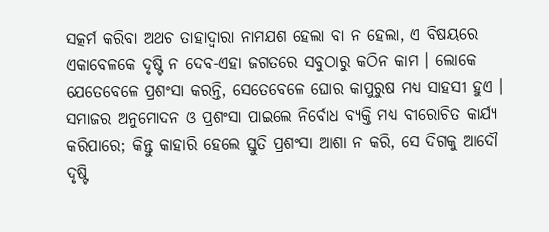ସତ୍କର୍ମ କରିବା ଅଥଚ ତାହାଦ୍ୱାରା ନାମଯଶ ହେଲା ବା ନ ହେଲା, ଏ ବିଷୟରେ ଏକାବେଳକେ ଦୃଷ୍ଟି ନ ଦେବ-ଏହା ଜଗତରେ ସବୁଠାରୁ କଠିନ କାମ । ଲୋକେ ଯେତେବେଳେ ପ୍ରଶଂସା କରନ୍ତି, ସେତେବେଳେ ଘୋର କାପୁରୁଷ ମଧ୍ୟ ସାହସୀ ହୁଏ । ସମାଜର ଅନୁମୋଦନ ଓ ପ୍ରଶଂସା ପାଇଲେ ନିର୍ବୋଧ ବ୍ୟକ୍ତି ମଧ୍ୟ ବୀରୋଚିତ କାର୍ଯ୍ୟ କରିପାରେ; କିନ୍ତୁ କାହାରି ହେଲେ ସ୍ତୁତି ପ୍ରଶଂସା ଆଶା ନ କରି, ସେ ଦିଗକୁ ଆଦୌ ଦୃଷ୍ଟି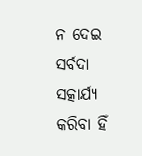ନ ଦେଇ ସର୍ବଦା ସତ୍କାର୍ଯ୍ୟ କରିବା ହିଁ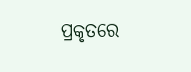ପ୍ରକୃତରେ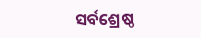ସର୍ବଶ୍ରେଷ୍ଠ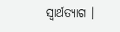ସ୍ଵାର୍ଥତ୍ୟାଗ ।